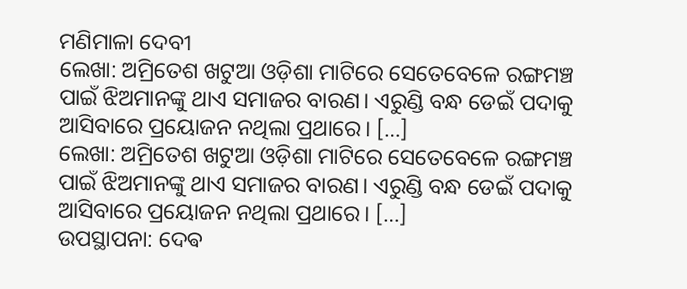ମଣିମାଳା ଦେବୀ
ଲେଖା: ଅମ୍ରିତେଶ ଖଟୁଆ ଓଡ଼ିଶା ମାଟିରେ ସେତେବେଳେ ରଙ୍ଗମଞ୍ଚ ପାଇଁ ଝିଅମାନଙ୍କୁ ଥାଏ ସମାଜର ବାରଣ। ଏରୁଣ୍ଡି ବନ୍ଧ ଡେଇଁ ପଦାକୁ ଆସିବାରେ ପ୍ରୟୋଜନ ନଥିଲା ପ୍ରଥାରେ। […]
ଲେଖା: ଅମ୍ରିତେଶ ଖଟୁଆ ଓଡ଼ିଶା ମାଟିରେ ସେତେବେଳେ ରଙ୍ଗମଞ୍ଚ ପାଇଁ ଝିଅମାନଙ୍କୁ ଥାଏ ସମାଜର ବାରଣ। ଏରୁଣ୍ଡି ବନ୍ଧ ଡେଇଁ ପଦାକୁ ଆସିବାରେ ପ୍ରୟୋଜନ ନଥିଲା ପ୍ରଥାରେ। […]
ଉପସ୍ଥାପନା: ଦେଵ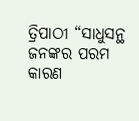ତ୍ରିପାଠୀ “ସାଧୁସନ୍ଥ ଜନଙ୍କର ପରମ କାରଣ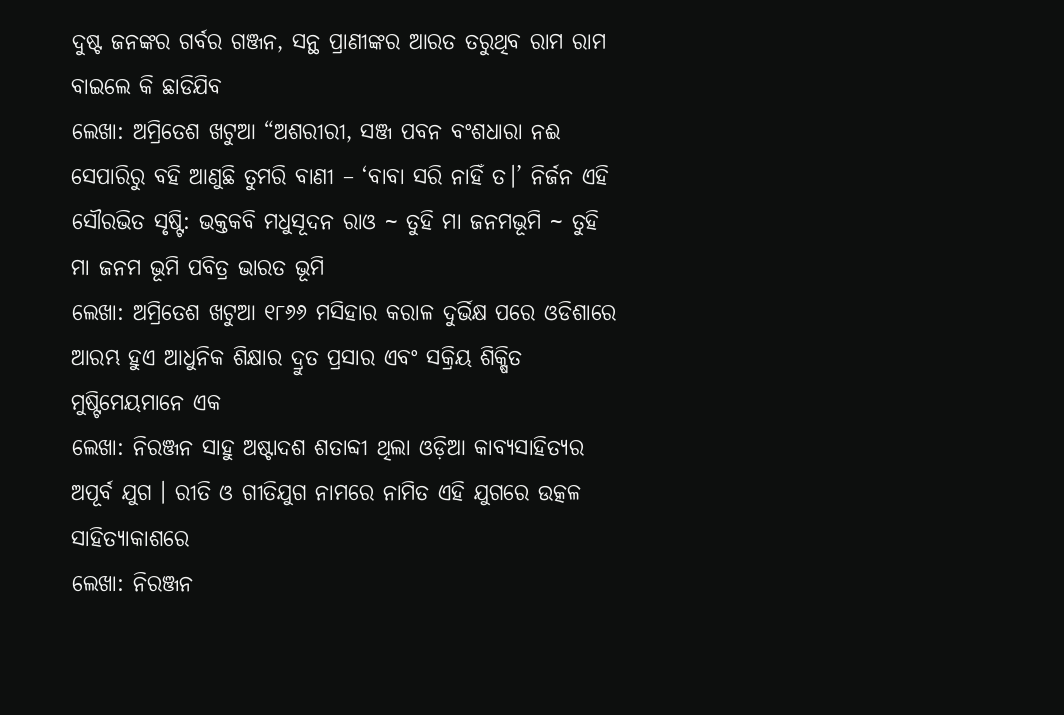ଦୁଷ୍ଟ ଜନଙ୍କର ଗର୍ବର ଗଞ୍ଜନ, ସନ୍ଥ ପ୍ରାଣୀଙ୍କର ଆରତ ତରୁଥିବ ରାମ ରାମ ବାଇଲେ କି ଛାଡିଯିବ
ଲେଖା: ଅମ୍ରିତେଶ ଖଟୁଆ “ଅଶରୀରୀ, ସଞ୍ଜ ପବନ ବଂଶଧାରା ନଈ ସେପାରିରୁ ବହି ଆଣୁଛି ତୁମରି ବାଣୀ – ‘ବାବା ସରି ନାହିଁ ତ।’ ନିର୍ଜନ ଏହି
ସୌରଭିତ ସୃଷ୍ଟି: ଭକ୍ତକବି ମଧୁସୂଦନ ରାଓ ~ ତୁହି ମା ଜନମଭୂମି ~ ତୁହି ମା ଜନମ ଭୂମି ପବିତ୍ର ଭାରତ ଭୂମି
ଲେଖା: ଅମ୍ରିତେଶ ଖଟୁଆ ୧୮୬୬ ମସିହାର କରାଳ ଦୁର୍ଭିକ୍ଷ ପରେ ଓଡିଶାରେ ଆରମ୍ଭ ହୁଏ ଆଧୁନିକ ଶିକ୍ଷାର ଦ୍ରୁତ ପ୍ରସାର ଏବଂ ସକ୍ରିୟ ଶିକ୍ଷିତ ମୁଷ୍ଟିମେୟମାନେ ଏକ
ଲେଖା: ନିରଞ୍ଜନ ସାହୁ ଅଷ୍ଟାଦଶ ଶତାବ୍ଦୀ ଥିଲା ଓଡ଼ିଆ କାବ୍ୟସାହିତ୍ୟର ଅପୂର୍ବ ଯୁଗ । ରୀତି ଓ ଗୀତିଯୁଗ ନାମରେ ନାମିତ ଏହି ଯୁଗରେ ଉତ୍କଳ ସାହିତ୍ୟାକାଶରେ
ଲେଖା: ନିରଞ୍ଜନ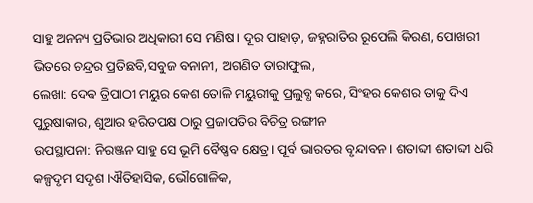ସାହୁ ଅନନ୍ୟ ପ୍ରତିଭାର ଅଧିକାରୀ ସେ ମଣିଷ। ଦୂର ପାହାଡ଼, ଜହ୍ନରାତିର ରୂପେଲି କିରଣ, ପୋଖରୀ ଭିତରେ ଚନ୍ଦ୍ରର ପ୍ରତିଛବି,ସବୁଜ ବନାନୀ, ଅଗଣିତ ତାରାଫୁଲ,
ଲେଖା: ଦେଵ ତ୍ରିପାଠୀ ମୟୁର କେଶ ତୋଳି ମୟୁରୀକୁ ପ୍ରଲୁବ୍ଧ କରେ, ସିଂହର କେଶର ତାକୁ ଦିଏ ପୁରୁଷାକାର, ଶୁଆର ହରିତପକ୍ଷ ଠାରୁ ପ୍ରଜାପତିର ବିଚିତ୍ର ରଙ୍ଗୀନ
ଉପସ୍ଥାପନା: ନିରଞ୍ଜନ ସାହୁ ସେ ଭୂମି ବୈଷ୍ଣବ କ୍ଷେତ୍ର। ପୂର୍ବ ଭାରତର ବୃନ୍ଦାବନ। ଶତାବ୍ଦୀ ଶତାବ୍ଦୀ ଧରି କଳ୍ପଦୃମ ସଦୃଶ ।ଐତିହାସିକ, ଭୌଗୋଳିକ,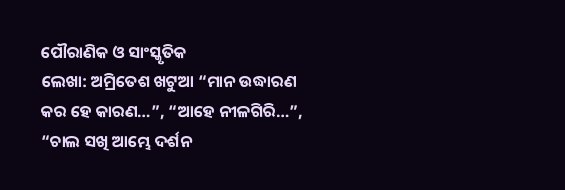ପୌରାଣିକ ଓ ସାଂସ୍କୃତିକ
ଲେଖା: ଅମ୍ରିତେଶ ଖଟୁଆ “ମାନ ଉଦ୍ଧାରଣ କର ହେ କାରଣ…”, “ଆହେ ନୀଳଗିରି…”, “ଚାଲ ସଖି ଆମ୍ଭେ ଦର୍ଶନ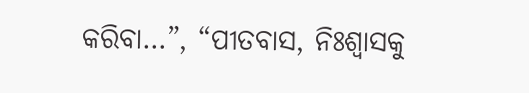କରିବା…”, “ପୀତବାସ, ନିଃଶ୍ଵାସକୁ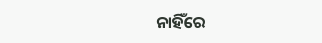ନାହିଁରେ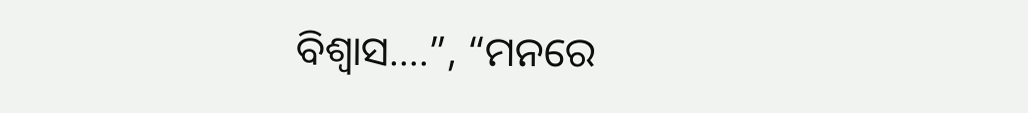ବିଶ୍ଵାସ….”, “ମନରେ